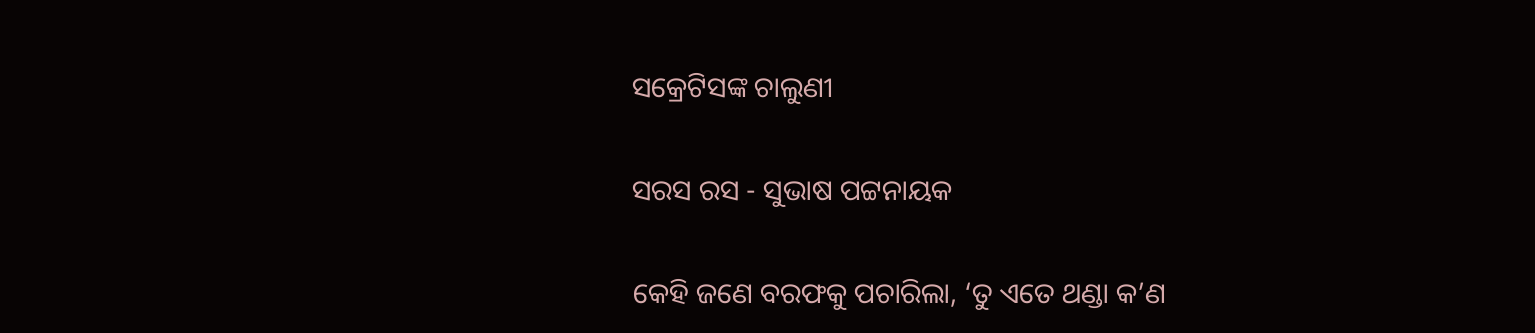ସକ୍ରେଟିସଙ୍କ ଚାଲୁଣୀ

ସରସ ରସ - ସୁଭାଷ ପଟ୍ଟନାୟକ

କେହି ଜଣେ ବରଫକୁ ପଚାରିଲା, ‘ତୁ ଏତେ ଥଣ୍ଡା କ’ଣ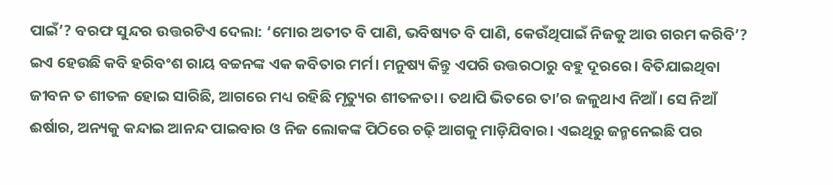ପାଇଁ’? ବରଫ ସୁନ୍ଦର ଉତ୍ତରଟିଏ ଦେଲା: ‘ମୋର ଅତୀତ ବି ପାଣି, ଭବିଷ୍ୟତ ବି ପାଣି, କେଉଁଥିପାଇଁ ନିଜକୁ ଆଉ ଗରମ କରିବି’? ଇଏ ହେଉଛି କବି ହରିବଂଶ ରାୟ ବଚ୍ଚନଙ୍କ ଏକ କବିତାର ମର୍ମ। ମନୁଷ୍ୟ କିନ୍ତୁ ଏପରି ଉତ୍ତରଠାରୁ ବହୁ ଦୂରରେ। ବିତିଯାଇଥିବା ଜୀବନ ତ ଶୀତଳ ହୋଇ ସାରିଛି, ଆଗରେ ମଧ୍ୟ ରହିଛି ମୃତ୍ୟୁର ଶୀତଳତା। ତଥାପି ଭିତରେ ତା’ର ଜଳୁଥାଏ ନିଆଁ। ସେ ନିଆଁ ଈର୍ଷାର, ଅନ୍ୟକୁ କନ୍ଦାଇ ଆନନ୍ଦ ପାଇବାର ଓ ନିଜ ଲୋକଙ୍କ ପିଠିରେ ଚଢ଼ି ଆଗକୁ ମାଡ଼ିଯିବାର। ଏଇଥିରୁ ଜନ୍ମନେଇଛି ପର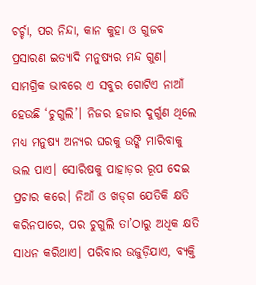ଚର୍ଚ୍ଚା, ପର ନିନ୍ଦା, କାନ କୁହା ଓ ଗୁଜବ ପ୍ରସାରଣ ଇତ୍ୟାଦି ମନୁଷ୍ୟର ମନ୍ଦ ଗୁଣ। ସାମଗ୍ରିକ ଭାବରେ ଏ ସବୁର ଗୋଟିଏ ନାଆଁ ହେଉଛି ‘ଚୁଗୁଲି’। ନିଜର ହଜାର ଦୁର୍ଗୁଣ ଥିଲେ ମଧ୍ୟ ମନୁଷ୍ୟ ଅନ୍ୟର ଘରକୁ ଉଙ୍କି ମାରିବାକୁ ଭଲ ପାଏ। ସୋରିଷକୁ ପାହାଡ଼ର ରୂପ ଦେଇ ପ୍ରଚାର କରେ। ନିଆଁ ଓ ଖଡ୍‌ଗ ଯେତିକି କ୍ଷତି କରିନପାରେ, ପର ଚୁଗୁଲି ତା’ଠାରୁ ଅଧିକ କ୍ଷତି ସାଧନ କରିଥାଏ। ପରିବାର ଉଜୁଡ଼ିଯାଏ, ବ୍ୟକ୍ତି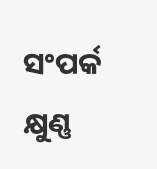ସଂପର୍କ କ୍ଷୁଣ୍ଣ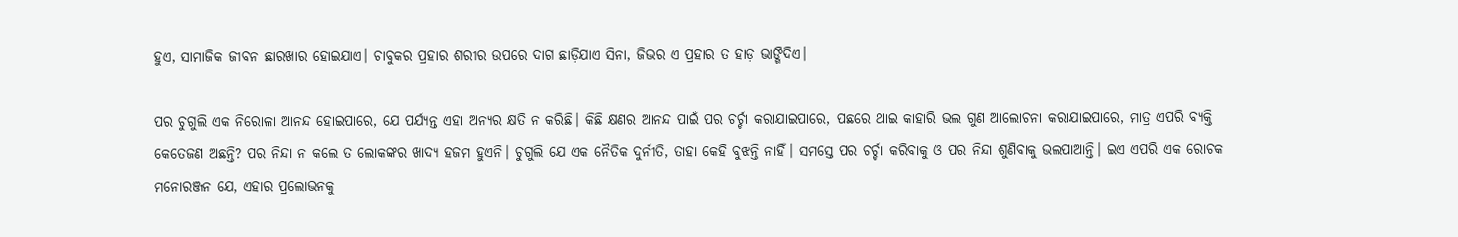ହୁଏ, ସାମାଜିକ ଜୀବନ ଛାରଖାର ହୋଇଯାଏ। ଚାବୁକର ପ୍ରହାର ଶରୀର ଉପରେ ଦାଗ ଛାଡ଼ିଯାଏ ସିନା, ଜିଭର ଏ ପ୍ରହାର ତ ହାଡ଼ ଭାଙ୍ଗିଦିଏ।

ପର ଚୁଗୁଲି ଏକ ନିରୋଳା ଆନନ୍ଦ ହୋଇପାରେ, ଯେ ପର୍ଯ୍ୟନ୍ତ ଏହା ଅନ୍ୟର କ୍ଷତି ନ କରିଛି। କିଛି କ୍ଷଣର ଆନନ୍ଦ ପାଇଁ ପର ଚର୍ଚ୍ଚା କରାଯାଇପାରେ, ପଛରେ ଥାଇ କାହାରି ଭଲ ଗୁଣ ଆଲୋଚନା କରାଯାଇପାରେ, ମାତ୍ର ଏପରି ବ୍ୟକ୍ତି କେତେଜଣ ଅଛନ୍ତି? ପର ନିନ୍ଦା ନ କଲେ ତ ଲୋକଙ୍କର ଖାଦ୍ୟ ହଜମ ହୁଏନି। ଚୁଗୁଲି ଯେ ଏକ ନୈତିକ ଦୁର୍ନୀତି, ତାହା କେହି ବୁଝନ୍ତି ନାହିଁ। ସମସ୍ତେ ପର ଚର୍ଚ୍ଚା କରିବାକୁ ଓ ପର ନିନ୍ଦା ଶୁଣିବାକୁ ଭଲପାଆନ୍ତି। ଇଏ ଏପରି ଏକ ରୋଚକ ମନୋରଞ୍ଜନ ଯେ, ଏହାର ପ୍ରଲୋଭନକୁ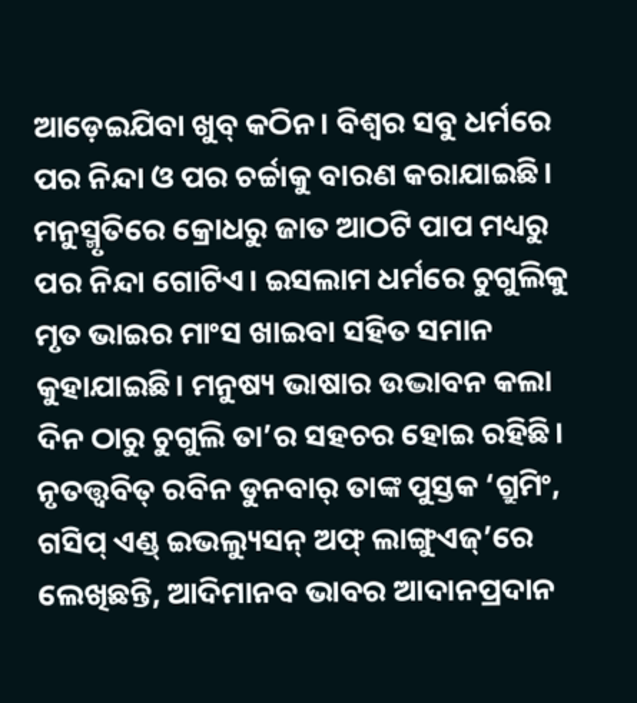ଆଡ଼େଇଯିବା ଖୁବ୍ କଠିନ। ବିଶ୍ବର ସବୁ ଧର୍ମରେ ପର ନିନ୍ଦା ଓ ପର ଚର୍ଚ୍ଚାକୁ ବାରଣ କରାଯାଇଛି। ମନୁସ୍ମୃତିରେ କ୍ରୋଧରୁ ଜାତ ଆଠଟି ପାପ ମଧ୍ୟରୁ ପର ନିନ୍ଦା ଗୋଟିଏ। ଇସଲାମ ଧର୍ମରେ ଚୁଗୁଲିକୁ ମୃତ ଭାଇର ମାଂସ ଖାଇବା ସହିତ ସମାନ କୁହାଯାଇଛି। ମନୁଷ୍ୟ ଭାଷାର ଉଦ୍ଭାବନ କଲା ଦିନ ଠାରୁ ଚୁଗୁଲି ତା’ର ସହଚର ହୋଇ ରହିଛି। ନୃତତ୍ତ୍ବବିତ୍ ରବିନ ଡୁନବାର୍ ତାଙ୍କ ପୁସ୍ତକ ‘ଗ୍ରୁମିଂ, ଗସିପ୍ ଏଣ୍ଡ୍ ଇଭଲ୍ୟୁସନ୍‌ ଅଫ୍ ଲାଙ୍ଗୁଏଜ୍’ରେ ଲେଖିଛନ୍ତି, ଆଦିମାନବ ଭାବର ଆଦାନପ୍ରଦାନ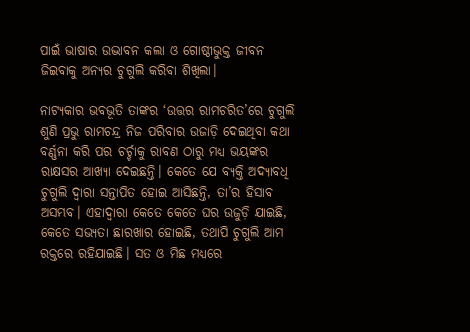ପାଇଁ ଭାଷାର ଉଦ୍ଭାବନ କଲା ଓ ଗୋଷ୍ଠୀଭୁକ୍ତ ଜୀବନ ଜିଇବାକୁ ଅନ୍ୟର ଚୁଗୁଲି କରିବା ଶିଖିଲା।

ନାଟ୍ୟକାର ଭବଭୂତି ତାଙ୍କର ‘ଉତ୍ତର ରାମଚରିତ’ରେ ଚୁଗୁଲି ଶୁଣି ପ୍ରଭୁ ରାମଚନ୍ଦ୍ର ନିଜ ପରିବାର ଉଜାଡ଼ି ଦେଇଥିବା କଥା ବର୍ଣ୍ଣନା କରି ପର ଚର୍ଚ୍ଚାକୁ ରାବଣ ଠାରୁ ମଧ୍ୟ ଭୟଙ୍କର ରାକ୍ଷସର ଆଖ୍ୟା ଦେଇଛନ୍ତି। କେତେ ଯେ ବ୍ୟକ୍ତି ଅଦ୍ୟାବଧି ଚୁଗୁଲି ଦ୍ବାରା ସନ୍ତାପିତ ହୋଇ ଆସିଛନ୍ତି, ତା’ର ହିସାବ ଅସମ୍ଭବ। ଏହାଦ୍ବାରା କେତେ କେତେ ଘର ଉଜୁଡ଼ି ଯାଇଛି, କେତେ ସଭ୍ୟତା ଛାରଖାର ହୋଇଛି, ତଥାପି ଚୁଗୁଲି ଆମ ରକ୍ତରେ ରହିଯାଇଛି। ସତ ଓ ମିଛ ମଧ୍ୟରେ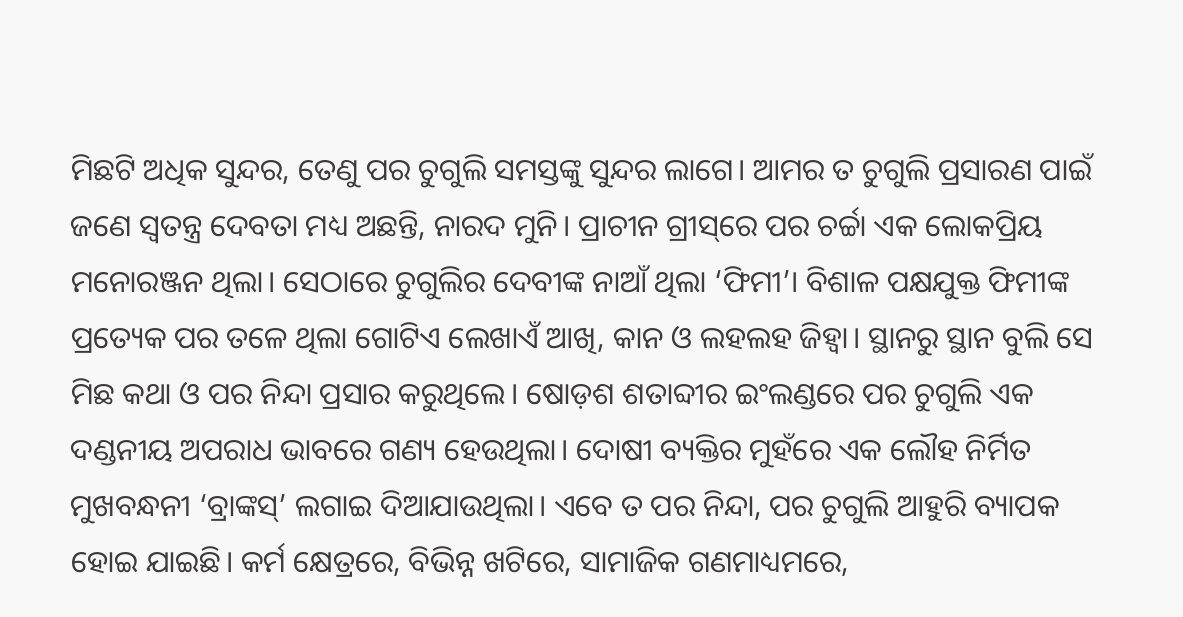ମିଛଟି ଅଧିକ ସୁନ୍ଦର, ତେଣୁ ପର ଚୁଗୁଲି ସମସ୍ତଙ୍କୁ ସୁନ୍ଦର ଲାଗେ। ଆମର ତ ଚୁଗୁଲି ପ୍ରସାରଣ ପାଇଁ ଜଣେ ସ୍ବତନ୍ତ୍ର ଦେବତା ମଧ୍ୟ ଅଛନ୍ତି, ନାରଦ ମୁନି। ପ୍ରାଚୀନ ଗ୍ରୀସ୍‌ରେ ପର ଚର୍ଚ୍ଚା ଏକ ଲୋକପ୍ରିୟ ମନୋରଞ୍ଜନ ଥିଲା। ସେଠାରେ ଚୁଗୁଲିର ଦେବୀଙ୍କ ନାଆଁ ଥିଲା ‘ଫିମୀ’। ବିଶାଳ ପକ୍ଷଯୁକ୍ତ ଫିମୀଙ୍କ ପ୍ରତ୍ୟେକ ପର ତଳେ ଥିଲା ଗୋଟିଏ ଲେଖାଏଁ ଆଖି, କାନ ଓ ଲହଲହ ଜିହ୍ବା। ସ୍ଥାନରୁ ସ୍ଥାନ ବୁଲି ସେ ମିଛ କଥା ଓ ପର ନିନ୍ଦା ପ୍ରସାର କରୁଥିଲେ। ଷୋଡ଼ଶ ଶତାବ୍ଦୀର ଇଂଲଣ୍ଡରେ ପର ଚୁଗୁଲି ଏକ ଦଣ୍ଡନୀୟ ଅପରାଧ ଭାବରେ ଗଣ୍ୟ ହେଉଥିଲା। ଦୋଷୀ ବ୍ୟକ୍ତିର ମୁହଁରେ ଏକ ଲୌହ ନିର୍ମିତ ମୁଖବନ୍ଧନୀ ‘ବ୍ରାଙ୍କସ୍’ ଲଗାଇ ଦିଆଯାଉଥିଲା। ଏବେ ତ ପର ନିନ୍ଦା, ପର ଚୁଗୁଲି ଆହୁରି ବ୍ୟାପକ ହୋଇ ଯାଇଛି। କର୍ମ କ୍ଷେତ୍ରରେ, ବିଭିନ୍ନ ଖଟିରେ, ସାମାଜିକ ଗଣମାଧ୍ୟମରେ,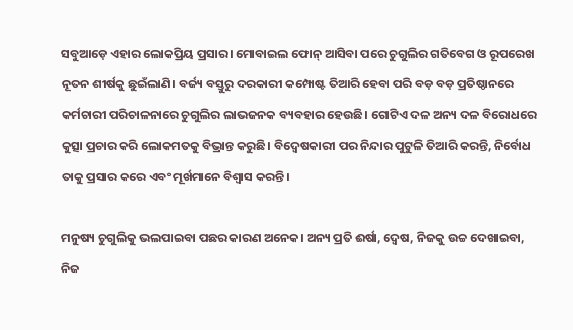ସବୁଆଡ଼େ ଏହାର ଲୋକପ୍ରିୟ ପ୍ରସାର। ମୋବାଇଲ ଫୋନ୍ ଆସିବା ପରେ ଚୁଗୁଲିର ଗତିବେଗ ଓ ରୂପରେଖ ନୂତନ ଶୀର୍ଷକୁ ଛୁଇଁଲାଣି। ବର୍ଜ୍ୟ ବସ୍ତୁରୁ ଦରକାରୀ କମ୍ପୋଷ୍ଟ ତିଆରି ହେବା ପରି ବଡ଼ ବଡ଼ ପ୍ରତିଷ୍ଠାନରେ କର୍ମଚାରୀ ପରିଚାଳନାରେ ଚୁଗୁଲିର ଲାଭଜନକ ବ୍ୟବହାର ହେଉଛି। ଗୋଟିଏ ଦଳ ଅନ୍ୟ ଦଳ ବିରୋଧରେ କୁତ୍ସା ପ୍ରଚାର କରି ଲୋକମତକୁ ବିଭ୍ରାନ୍ତ କରୁଛି। ବିଦ୍ବେଷକାରୀ ପର ନିନ୍ଦାର ପୁଟୁଳି ତିଆରି କରନ୍ତି, ନିର୍ବୋଧ ତାକୁ ପ୍ରସାର କରେ ଏବଂ ମୂର୍ଖମାନେ ବିଶ୍ୱାସ କରନ୍ତି।

ମନୁଷ୍ୟ ଚୁଗୁଲିକୁ ଭଲପାଇବା ପଛର କାରଣ ଅନେକ। ଅନ୍ୟ ପ୍ରତି ଈର୍ଷା, ଦ୍ବେଷ, ନିଜକୁ ଉଚ୍ଚ ଦେଖାଇବା, ନିଜ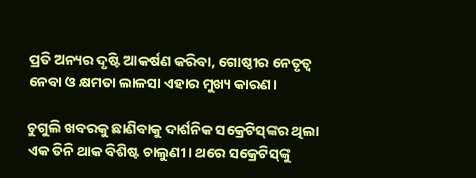ପ୍ରତି ଅନ୍ୟର ଦୃଷ୍ଟି ଆକର୍ଷଣ କରିବା, ଗୋଷ୍ଠୀର ନେତୃତ୍ବ ନେବା ଓ କ୍ଷମତା ଲାଳସା ଏହାର ମୁଖ୍ୟ କାରଣ।

ଚୁଗୁଲି ଖବରକୁ ଛାଣିବାକୁ ଦାର୍ଶନିକ ସକ୍ରେଟିସ୍‌ଙ୍କର ଥିଲା ଏକ ତିନି ଥାକ ବିଶିଷ୍ଟ ଚାଲୁଣୀ। ଥରେ ସକ୍ରେଟିସ୍‌ଙ୍କୁ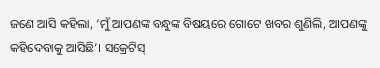ଜଣେ ଆସି କହିଲା, ‘ମୁଁ ଆପଣଙ୍କ ବନ୍ଧୁଙ୍କ ବିଷୟରେ ଗୋଟେ ଖବର ଶୁଣିଲି, ଆପଣଙ୍କୁ କହିଦେବାକୁ ଆସିଛି’। ସକ୍ରେଟିସ୍‌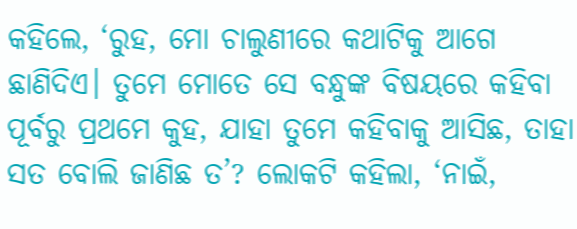କହିଲେ, ‘ରୁହ, ମୋ ଚାଲୁଣୀରେ କଥାଟିକୁ ଆଗେ ଛାଣିଦିଏ। ତୁମେ ମୋତେ ସେ ବନ୍ଧୁଙ୍କ ବିଷୟରେ କହିବା ପୂର୍ବରୁ ପ୍ରଥମେ କୁହ, ଯାହା ତୁମେ କହିବାକୁ ଆସିଛ, ତାହା ସତ ବୋଲି ଜାଣିଛ ତ’? ଲୋକଟି କହିଲା, ‘ନାଇଁ,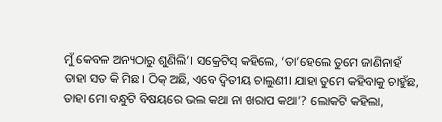ମୁଁ କେବଳ ଅନ୍ୟଠାରୁ ଶୁଣିଲି’। ସକ୍ରେଟିସ୍‌ କହିଲେ, ‘ତା’ହେଲେ ତୁମେ ଜାଣିନାହଁ ତାହା ସତ କି ମିଛ। ଠିକ୍‌ ଅଛି, ଏବେ ଦ୍ବିତୀୟ ଚାଲୁଣୀ। ଯାହା ତୁମେ କହିବାକୁ ଚାହୁଁଛ, ତାହା ମୋ ବନ୍ଧୁଟି ବିଷୟରେ ଭଲ କଥା ନା ଖରାପ କଥା’? ଲୋକଟି କହିଲା,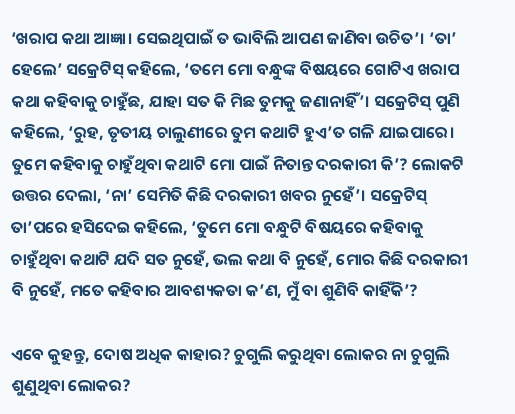‘ଖରାପ କଥା ଆଜ୍ଞା। ସେଇଥିପାଇଁ ତ ଭାବିଲି ଆପଣ ଜାଣିବା ଉଚିତ’। ‘ତା’ ହେଲେ’ ସକ୍ରେଟିସ୍‌ କହିଲେ, ‘ତମେ ମୋ ବନ୍ଧୁଙ୍କ ବିଷୟରେ ଗୋଟିଏ ଖରାପ କଥା କହିବାକୁ ଚାହୁଁଛ, ଯାହା ସତ କି ମିଛ ତୁମକୁ ଜଣାନାହିଁ’। ସକ୍ରେଟିସ୍‌ ପୁଣି କହିଲେ, ‘ରୁହ, ତୃତୀୟ ଚାଲୁଣୀରେ ତୁମ କଥାଟି ହୁଏ’ତ ଗଳି ଯାଇପାରେ। ତୁମେ କହିବାକୁ ଚାହୁଁଥିବା କଥାଟି ମୋ ପାଇଁ ନିତାନ୍ତ ଦରକାରୀ କି’? ଲୋକଟି ଉତ୍ତର ଦେଲା, ‘ନା’ ସେମିତି କିଛି ଦରକାରୀ ଖବର ନୁହେଁ’। ସକ୍ରେଟିସ୍‌ ତା’ପରେ ହସିଦେଇ କହିଲେ, ‘ତୁମେ ମୋ ବନ୍ଧୁଟି ବିଷୟରେ କହିବାକୁ ଚାହୁଁଥିବା କଥାଟି ଯଦି ସତ ନୁହେଁ, ଭଲ କଥା ବି ନୁହେଁ, ମୋର କିଛି ଦରକାରୀ ବି ନୁହେଁ, ମତେ କହିବାର ଆବଶ୍ୟକତା କ’ଣ, ମୁଁ ବା ଶୁଣିବି କାହିଁକି’?

ଏବେ କୁହନ୍ତୁ, ଦୋଷ ଅଧିକ କାହାର? ଚୁଗୁଲି କରୁଥିବା ଲୋକର ନା ଚୁଗୁଲି ଶୁଣୁଥିବା ଲୋକର?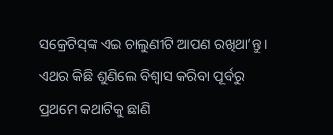ସକ୍ରେଟିସ୍‌ଙ୍କ ଏଇ ଚାଲୁଣୀଟି ଆପଣ ରଖିଥା’ନ୍ତୁ। ଏଥର କିଛି ଶୁଣିଲେ ବିଶ୍ୱାସ କରିବା ପୂର୍ବରୁ ପ୍ରଥମେ କଥାଟିକୁ ଛାଣି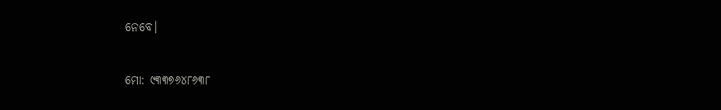ନେବେ।

ମୋ: ୯୩୩୭୬୪୮୬୩୮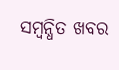ସମ୍ବନ୍ଧିତ ଖବର